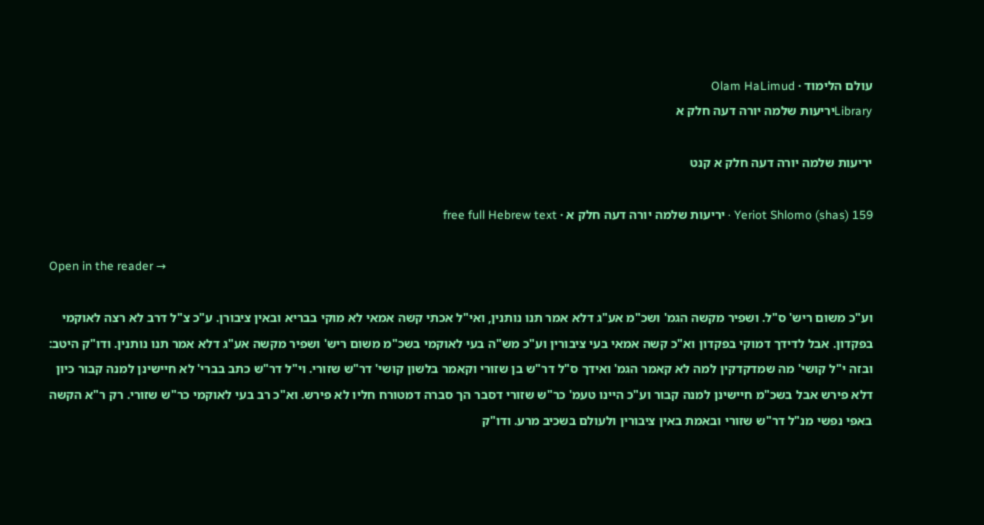עולם הלימוד · Olam HaLimud
Libraryיריעות שלמה יורה דעה חלק א

יריעות שלמה יורה דעה חלק א קנט

Yeriot Shlomo (shas) 159 · יריעות שלמה יורה דעה חלק א · free full Hebrew text

Open in the reader →

וע"כ משום ריש' ס"ל. ושפיר מקשה הגמ' ושכ"מ אע"ג דלא אמר תנו נותנין, ואי"ל אכתי קשה אמאי לא מוקי בבריא ובאין ציבורן. ע"כ צ"ל דרב לא רצה לאוקמי בפקדון. אבל לדידך דמוקי בפקדון וא"כ קשה אמאי בעי ציבורין וע"כ מש"ה בעי לאוקמי בשכ"מ משום ריש' ושפיר מקשה אע"ג דלא אמר תנו נותנין. ודו"ק היטב: ובזה י"ל קושי' מה שמדקדקין למה לא קאמר הגמ' ואידך ס"ל דר"ש בן שזורי וקאמר בלשון קושי' דר"ש שזורי. וי"ל דר"ש כתב בברי' לא חיישינן למנה קבור כיון דלא פירש אבל בשכ"מ חיישינן למנה קבור וע"כ היינו טעמ' כר"ש שזורי דסבר הך סברה דמטורח חליו לא פירש. וא"כ רב בעי לאוקמי כר"ש שזורי. רק ר"א הקשה באפי נפשי מנ"ל דר"ש שזורי ובאמת באין ציבורין ולעולם בשכיב מרע. ודו"ק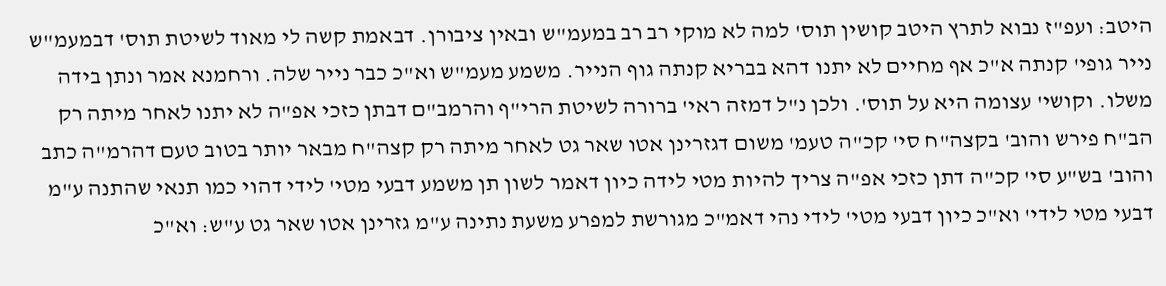היטב: ועפ"ז נבוא לתרץ היטב קושין תוס' למה לא מוקי רב רב במעמ"ש ובאין ציבורן. דבאמת קשה לי מאוד לשיטת תוס' דבמעמ"ש נייר גופי' קנתה א"כ אף מחיים לא יתנו דהא בבריא קנתה גוף הנייר. משמע מעמ"ש וא"כ כבר נייר שלה. ורחמנא אמר ונתן בידה משלו. וקושי' עצומה היא על תוס'. ולכן נ"ל דמזה ראי' ברורה לשיטת הרי"ף והרמב"ם דבתן כזכי אפ"ה לא יתנו לאחר מיתה רק הב"ח פירש והוב' בקצה"ח סי' קכ"ה טעמ' משום דגזרינן אטו שאר גט לאחר מיתה רק קצה"ח מבאר יותר בטוב טעם דהרמ"ה כתב והוב' בש"ע סי' קכ"ה דתן כזכי אפ"ה צריך להיות מטי לידה כיון דאמר לשון תן משמע דבעי מטי' לידי דהוי כמו תנאי שהתנה ע"מ דבעי מטי לידי' וא"כ כיון דבעי מטי' לידי נהי דאמ"כ מגורשת למפרע משעת נתינה ע"מ גזרינן אטו שאר גט ע"ש: וא"כ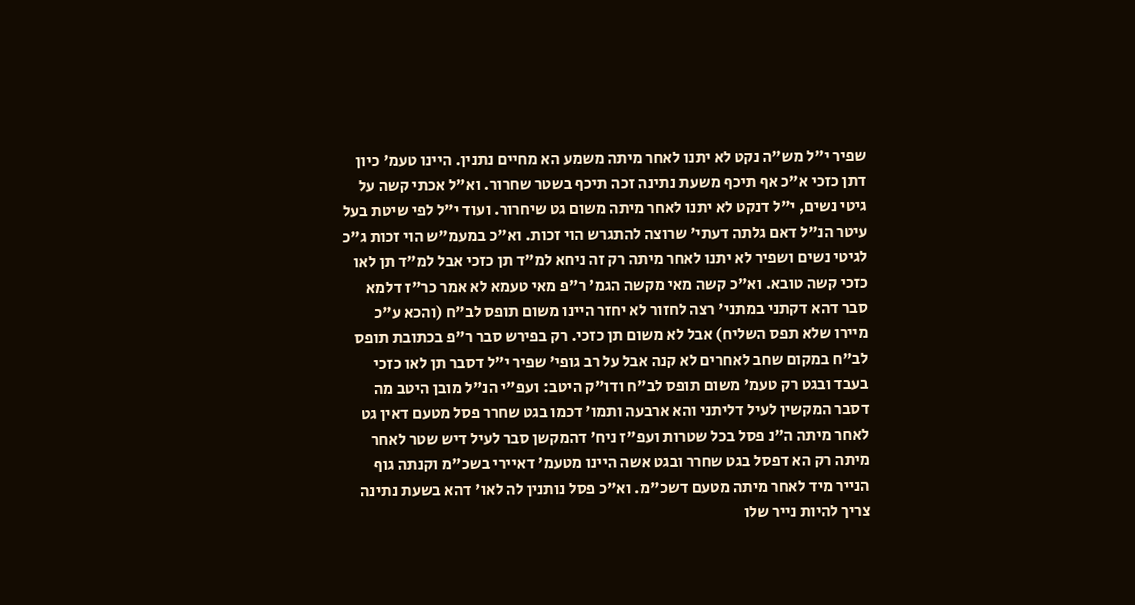שפיר י"ל מש"ה נקט לא יתנו לאחר מיתה משמע הא מחיים נתנין. היינו טעמ' כיון דתן כזכי א"כ אף תיכף משעת נתינה זכה תיכף בשטר שחרור. וא"ל אכתי קשה על גיטי נשים, י"ל דנקט לא יתנו לאחר מיתה משום גט שיחרור. ועוד י"ל לפי שיטת בעל עיטר הנ"ל דאם גלתה דעתי' שרוצה להתגרש הוי זכות. וא"כ במעמ"ש הוי זכות ג"כ לגיטי נשים ושפיר לא יתנו לאחר מיתה רק זה ניחא למ"ד תן כזכי אבל למ"ד תן לאו כזכי קשה טובא. וא"כ קשה מאי מקשה הגמ' ר"פ מאי טעמא לא אמר כר"ז דלמא סבר דהא דקתני במתני' רצה לחזור לא יחזר היינו משום תופס לב"ח (והכא ע"כ מיירו שלא תפס השליח) אבל לא משום תן כזכי. רק בפירש סבר ר"פ בכתובת תופס לב"ח במקום שחב לאחרים לא קנה אבל על רב גופי' שפיר י"ל דסבר תן לאו כזכי בעבד ובגט רק טעמ' משום תופס לב"ח ודו"ק היטב: ועפ"י הנ"ל מובן היטב מה דסבר המקשין לעיל דליתני והא ארבעה ותמו' דכמו בגט שחרר פסל מטעם דאין גט לאחר מיתה ה"נ פסל בכל שטרות ועפ"ז ניח' דהמקשן סבר לעיל דיש שטר לאחר מיתה רק הא דפסל בגט שחרר ובגט אשה היינו מטעמ' דאיירי בשכ"מ וקנתה גוף הנייר מיד לאחר מיתה מטעם דשכ"מ. וא"כ פסל נותנין לה לאו' דהא בשעת נתינה צריך להיות נייר שלו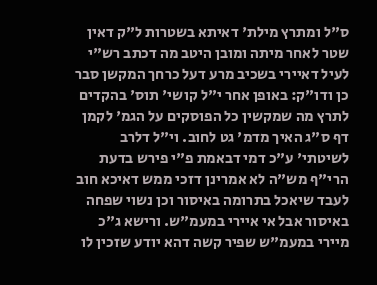ס"ל ומתרץ מילת' דאיתא בשטרות ל"ק דאין שטר לאחר מיתה ומובן היטב מה דכתב רש"י לעיל דאיירי בשכיב מרע דעל כרחך המקשן סבר כן ודו"ק: באופן אחר י"ל קושי' תוס' בהקדים לתרץ מה שמקשין כל הפוסקים על הגמ' לקמן דף ס"ג האיך מדמ' גט לחוב. וי"ל דלרב לשיטתי' ע"כ דמי דבאמת פ"י פירש בדעת הרי"ף מש"ה לא אמרינן דזכי ממש דאיכא חוב לעבד שיאכל בתרומה באיסור וכן נשוי שפחה באיסור אבל אי איירי במעמ"ש. ורישא ג"כ מיירי במעמ"ש שפיר קשה דהא יודע שזכין לו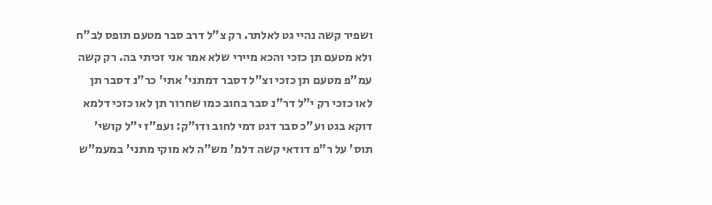ושפיר קשה נהיי גט לאלתר. רק צ"ל דרב סבר מטעם תופס לב"ח ולא מטעם תן כזכי והכא מיירי שלא אמר אני זכיתי בה. רק קשה עמ"פ מטעם תן כזכי וצ"ל דסבר דמתני' אתי' כר"נ דסבר תן לאו כזכי רק י"ל דר"נ סבר בחוב כמו שחרור תן לאו כזכי דלמא דוקא בגט וע"כ סבר דגט דמי לחוב ודו"ק: ועפ"ז י"ל קושי' תוס' על ר"פ דודאי קשה דלמ' מש"ה לא מוקי מתני' במעמ"ש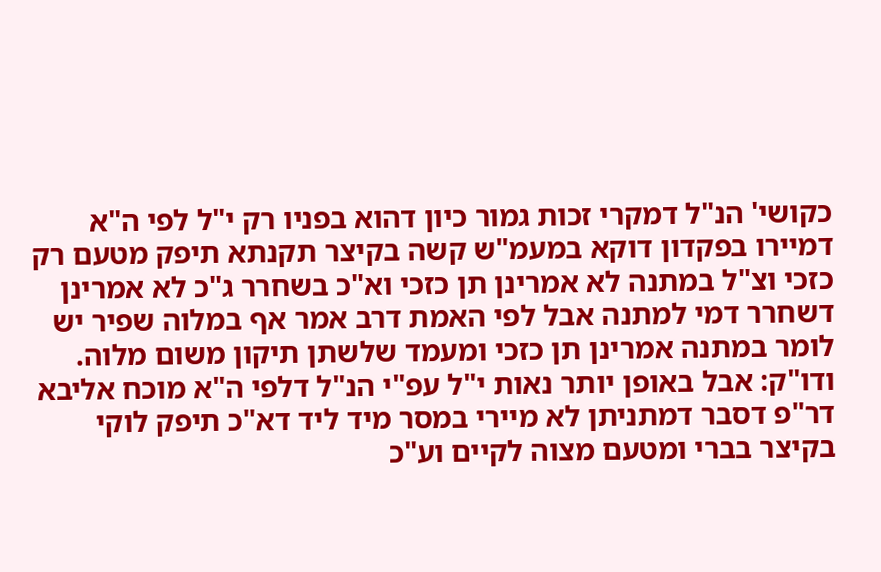כקושי' הנ"ל דמקרי זכות גמור כיון דהוא בפניו רק י"ל לפי ה"א דמיירו בפקדון דוקא במעמ"ש קשה בקיצר תקנתא תיפק מטעם רק כזכי וצ"ל במתנה לא אמרינן תן כזכי וא"כ בשחרר ג"כ לא אמרינן דשחרר דמי למתנה אבל לפי האמת דרב אמר אף במלוה שפיר יש לומר במתנה אמרינן תן כזכי ומעמד שלשתן תיקון משום מלוה. ודו"ק: אבל באופן יותר נאות י"ל עפ"י הנ"ל דלפי ה"א מוכח אליבא דר"פ דסבר דמתניתן לא מיירי במסר מיד ליד דא"כ תיפק לוקי בקיצר בברי ומטעם מצוה לקיים וע"כ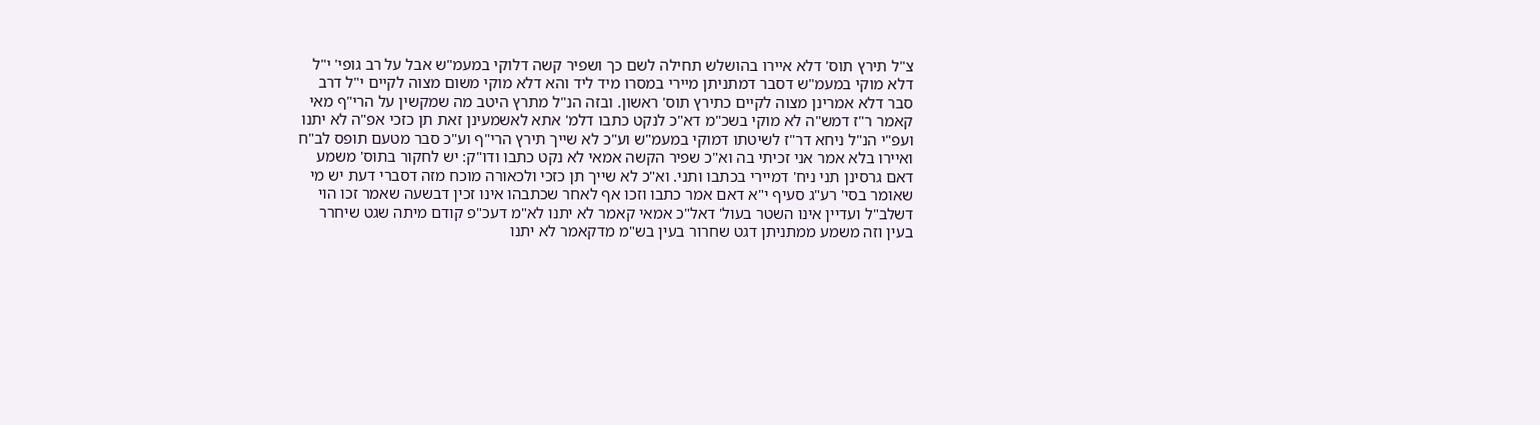צ"ל תירץ תוס' דלא איירו בהושלש תחילה לשם כך ושפיר קשה דלוקי במעמ"ש אבל על רב גופי' י"ל דלא מוקי במעמ"ש דסבר דמתניתן מיירי במסרו מיד ליד והא דלא מוקי משום מצוה לקיים י"ל דרב סבר דלא אמרינן מצוה לקיים כתירץ תוס' ראשון. ובזה הנ"ל מתרץ היטב מה שמקשין על הרי"ף מאי קאמר ר"ז דמש"ה לא מוקי בשכ"מ דא"כ לנקט כתבו דלמ' אתא לאשמעינן זאת תן כזכי אפ"ה לא יתנו ועפ"י הנ"ל ניחא דר"ז לשיטתו דמוקי במעמ"ש וע"כ לא שייך תירץ הרי"ף וע"כ סבר מטעם תופס לב"ח ואיירו בלא אמר אני זכיתי בה וא"כ שפיר הקשה אמאי לא נקט כתבו ודו"ק: יש לחקור בתוס' משמע דאם גרסינן תני ניח' דמיירי בכתבו ותני. וא"כ לא שייך תן כזכי ולכאורה מוכח מזה דסברי דעת יש מי שאומר בסי' רע"ג סעיף י"א דאם אמר כתבו וזכו אף לאחר שכתבהו אינו זכין דבשעה שאמר זכו הוי דשלב"ל ועדיין אינו השטר בעול' דאל"כ אמאי קאמר לא יתנו לא"מ דעכ"פ קודם מיתה שגט שיחרר בעין וזה משמע ממתניתן דגט שחרור בעין בש"מ מדקאמר לא יתנו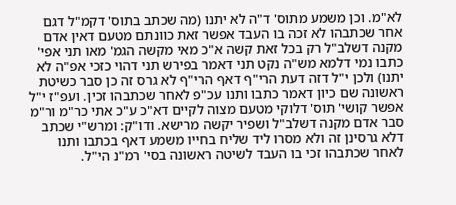לא"מ. וכן משמע מתוס' ד"ה לא יתנו (מה שכתב בתוס' דקמ"ל דגם אחר שכתבהו לא זכה בו העבד אפשר זאת כוונתם מטעם דאין אדם מקנה דשלב"ל רק בכל זאת קשה א"כ מאי מקשה הגמ' מאו תני אפי' כתבו נמי דלמא מש"ה נקט תני דאמר בפירש תני דהוי כזכי אפ"ה לא יתנו) ולכן י"ל דזה דעת הרי"ף דאף הרי"ף לא גרס זה כן סבר כשיטת ראשונה שם כיון דאמר כתבו ותנו עכ"פ לאחר שכתבהו זכין. ועפ"ז י"ל אפשר קושי' תוס' דלוקי מטעם מצוה לקיים דא"כ ע"כ אתי כר"מ ור"מ סבר אדם מקנה דשלב"ל ושפיר יקשה מרישא. ודו"ק: ומרש"י שכתב דלא גרסינן זה ולא מסרו ליד שליח בחייו משמע דאף בכתבו ותנו לאחר שכתבהו זכי בו העבד לשיטה ראשונה בסי' רמ"נ הי"ל.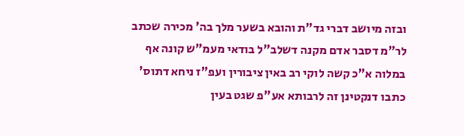ובזה מיושב דברי גד"ת והובא בשער מלך בה' מכירה שכתב לר"מ דסבר אדם מקנה דשלב"ל בודאי מעמ"ש קונה אף במלוה א"כ קשה לוקי רב באין ציבורין ועפ"ז ניחא דתוס' כתבו דנקטינן זה לרבותא אע"פ שגט בעין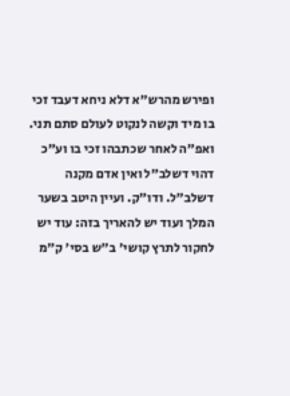ופירש מהרש"א דלא ניחא דעבד זכי בו מיד וקשה לנקוט לעולם סתם תני. ואפ"ה לאחר שכתבהו זכי בו וע"כ דהוי דשלב"ל ואין אדם מקנה דשלב"ל. ודו"ק. ועיין היטב בשער המלך ועוד יש להאריך בזה: עוד יש לחקור לתרץ קושי' ב"ש בסי' ק"מ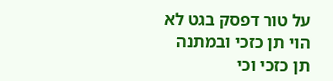על טור דפסק בגט לא הוי תן כזכי ובמתנה תן כזכי וכי